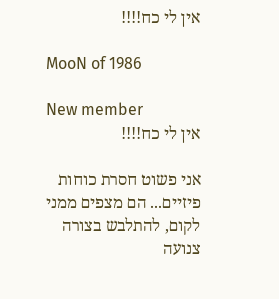אין לי כח!!!!

MooN of 1986

New member
אין לי כח!!!!

אני פשוט חסרת כוחות פיזיים... הם מצפים ממני לקום, להתלבש בצורה צנועה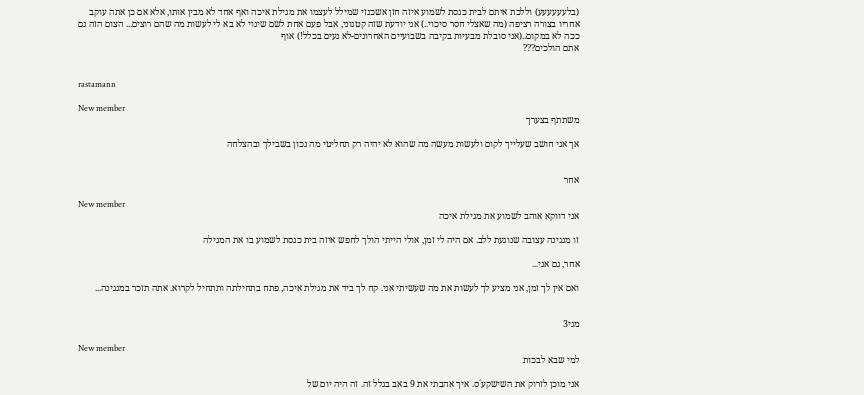(בלעעעעעע) וללכת איתם לבית כנסת לשמוע איזה חזן אשכנזי שמילל לעצמו את מגילת איכה ואף אחד לא מבין אותו, אלא אם כן אתה עוקב אחריו בצורה רציפה (מה שאצלי חסר סיכוי..) אני יודעת שזה קטנוני, אבל פעם אחת לשם שינוי לא בא לי לעשות מה שהם רוצים... הצום הזה גם ככה לא במקום..(אני סובלת מבעיות בקיבה בשבועיים האחרונים-לא נעים בכלל!) אוף
אתם הולכים???


rastamann

New member
משתתף בצערך

אך אני חושב שעלייך לקום ולעשות מעשה מה שהוא לא יהיה רק תחליטי מה נכון בשבילך ובהצלחה


אחר

New member
אני דווקא אוהב לשמוע את מגילת איכה

זו מנגינה עצובה שנוגעת ללב. אם היה לי זמן, אולי הייתי הולך לחפש איזה בית כנסת לשמוע בו את המגילה

אחר, גם אני...

ואם אין לך זמן, אני מציע לך לעשות את מה שעשיתי אני. קח לך ביד את מגילת איכה, פתח בתחילתה ותתחיל לקרוא. אתה תזכר במנגינה...


מני3

New member
למי שבא לבכות

אני מוכן לזרוק את השישקע´ס. איך אהבתי את 9 באב בגלל זה. זה היה יום של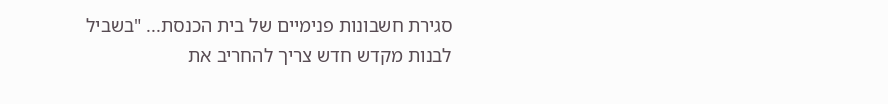סגירת חשבונות פנימיים של בית הכנסת... "בשביל לבנות מקדש חדש צריך להחריב את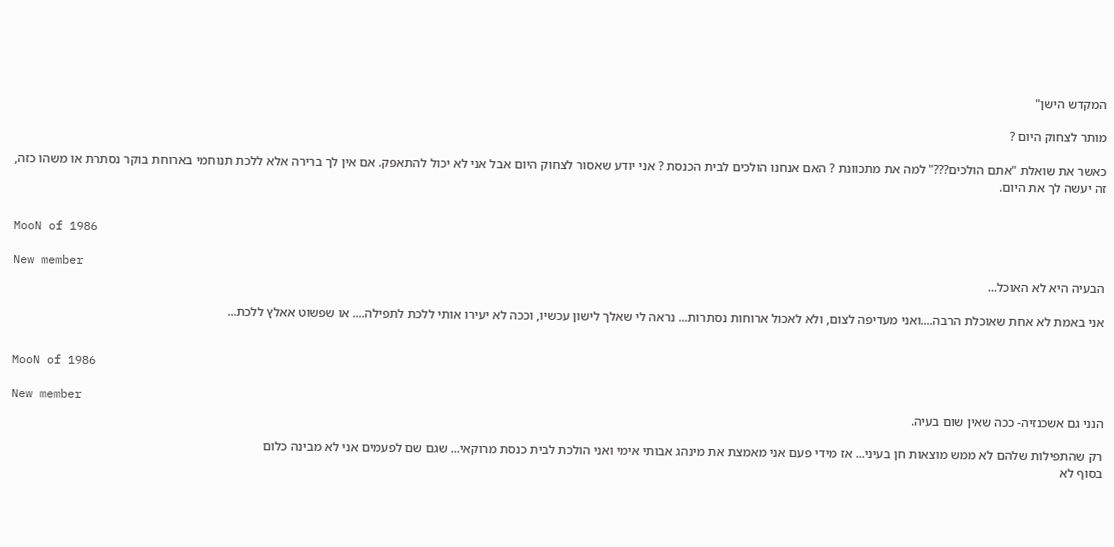המקדש הישן"

מותר לצחוק היום ?

כאשר את שואלת "אתם הולכים???" למה את מתכוונת ? האם אנחנו הולכים לבית הכנסת ? אני יודע שאסור לצחוק היום אבל אני לא יכול להתאפק. אם אין לך ברירה אלא ללכת תנוחמי בארוחת בוקר נסתרת או משהו כזה, זה יעשה לך את היום.


MooN of 1986

New member
הבעיה היא לא האוכל...

אני באמת לא אחת שאוכלת הרבה....ואני מעדיפה לצום, ולא לאכול ארוחות נסתרות... נראה לי שאלך לישון עכשיו, וככה לא יעירו אותי ללכת לתפילה.... או שפשוט אאלץ ללכת...


MooN of 1986

New member
הנני גם אשכנזיה- ככה שאין שום בעיה.

רק שהתפילות שלהם לא ממש מוצאות חן בעיני... אז מידי פעם אני מאמצת את מינהג אבותי אימי ואני הולכת לבית כנסת מרוקאי... שגם שם לפעמים אני לא מבינה כלום
בסוף לא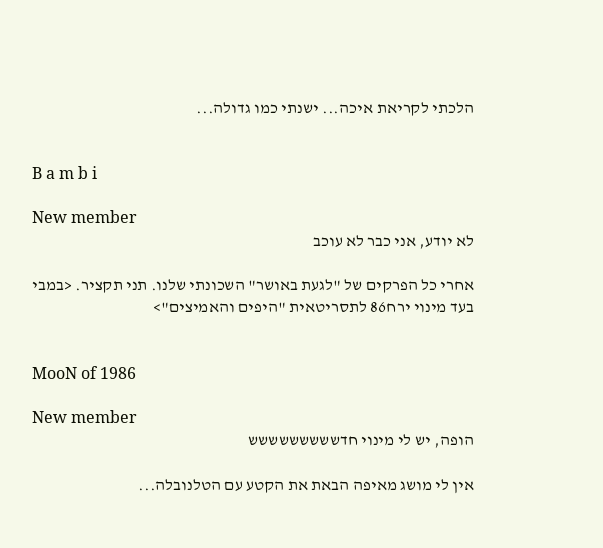הלכתי לקריאת איכה... ישנתי כמו גדולה...


B a m b i

New member
לא יודע, אני כבר לא עוכב

אחרי כל הפרקים של "לגעת באושר" השכונתי שלנו. תני תקציר. <במבי בעד מינוי ירח86 לתסריטאית "היפים והאמיצים">


MooN of 1986

New member
הופה, יש לי מינוי חדששששששששש

אין לי מושג מאיפה הבאת את הקטע עם הטלנובלה...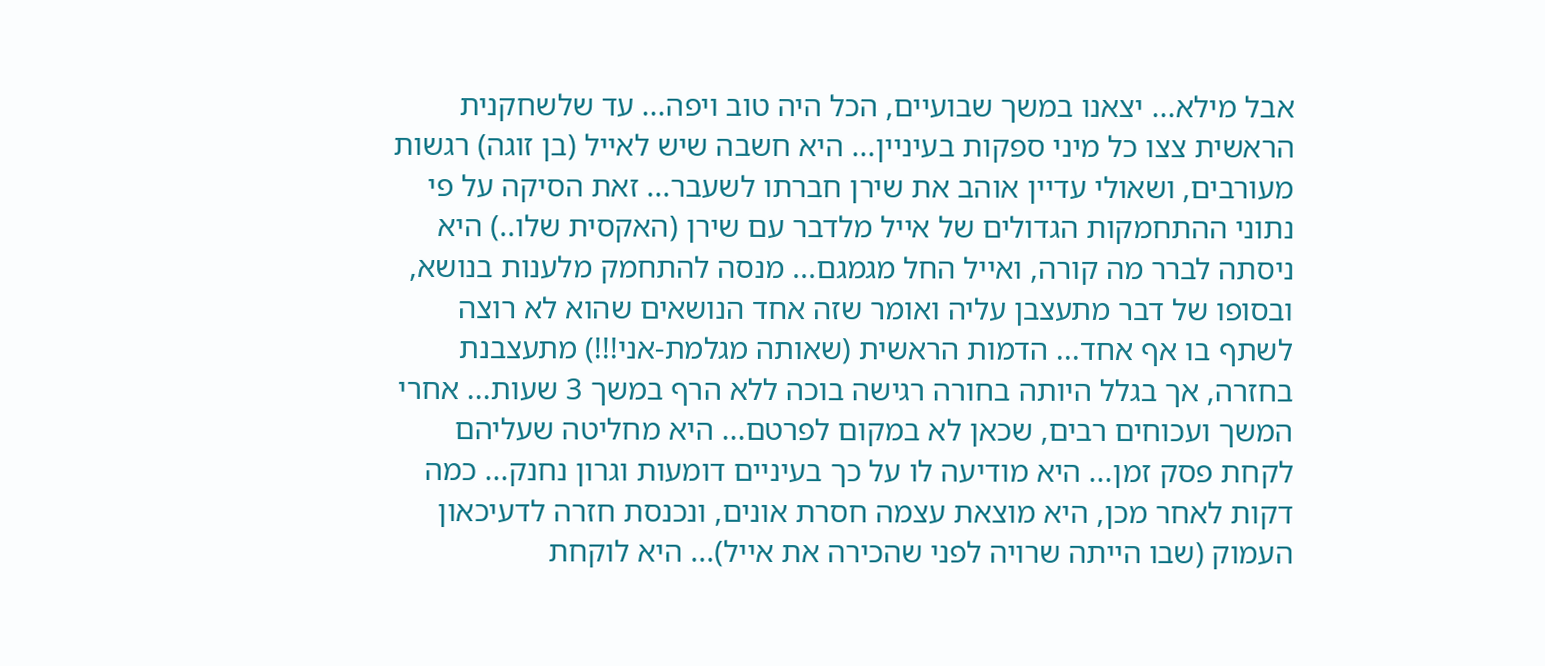אבל מילא... יצאנו במשך שבועיים, הכל היה טוב ויפה... עד שלשחקנית הראשית צצו כל מיני ספקות בעיניין... היא חשבה שיש לאייל (בן זוגה) רגשות מעורבים, ושאולי עדיין אוהב את שירן חברתו לשעבר... זאת הסיקה על פי נתוני ההתחמקות הגדולים של אייל מלדבר עם שירן (האקסית שלו..) היא ניסתה לברר מה קורה, ואייל החל מגמגם... מנסה להתחמק מלענות בנושא, ובסופו של דבר מתעצבן עליה ואומר שזה אחד הנושאים שהוא לא רוצה לשתף בו אף אחד... הדמות הראשית (שאותה מגלמת-אני!!!) מתעצבנת בחזרה, אך בגלל היותה בחורה רגישה בוכה ללא הרף במשך 3 שעות... אחרי המשך ועכוחים רבים, שכאן לא במקום לפרטם... היא מחליטה שעליהם לקחת פסק זמן... היא מודיעה לו על כך בעיניים דומעות וגרון נחנק... כמה דקות לאחר מכן, היא מוצאת עצמה חסרת אונים, ונכנסת חזרה לדעיכאון העמוק (שבו הייתה שרויה לפני שהכירה את אייל)... היא לוקחת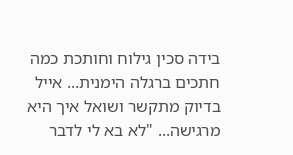בידה סכין גילוח וחותכת כמה חתכים ברגלה הימנית... אייל בדיוק מתקשר ושואל איך היא מרגישה... "לא בא לי לדבר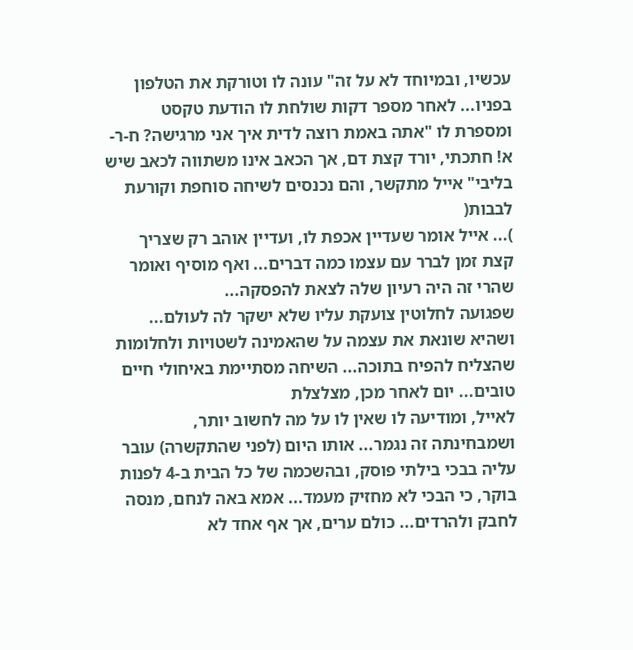עכשיו, ובמיוחד לא על זה" עונה לו וטורקת את הטלפון בפניו... לאחר מספר דקות שולחת לו הודעת טקסט ומספרת לו "אתה באמת רוצה לדית איך אני מרגישה? ח-ר-א! חתכתי, יורד קצת דם, אך הכאב אינו משתווה לכאב שיש בליבי" אייל מתקשר, והם נכנסים לשיחה סוחפת וקורעת לבבות(
)... אייל אומר שעדיין אכפת לו, ועדיין אוהב רק שצריך קצת זמן לברר עם עצמו כמה דברים... ואף מוסיף ואומר שהרי זה היה רעיון שלה לצאת להפסקה...
שפגועה לחלוטין צועקת עליו שלא ישקר לה לעולם... ושהיא שונאת את עצמה על שהאמינה לשטויות ולחלומות שהצליח להפיח בתוכה... השיחה מסתיימת באיחולי חיים טובים... יום לאחר מכן, מצלצלת
לאייל, ומודיעה לו שאין לו על מה לחשוב יותר, ושמבחינתה זה נגמר... אותו היום (לפני שהתקשרה) עובר עליה בבכי בילתי פוסק, ובהשכמה של כל הבית ב-4 לפנות בוקר, כי הבכי לא מחזיק מעמד... אמא באה לנחם, מנסה לחבק ולהרדים... כולם ערים, אך אף אחד לא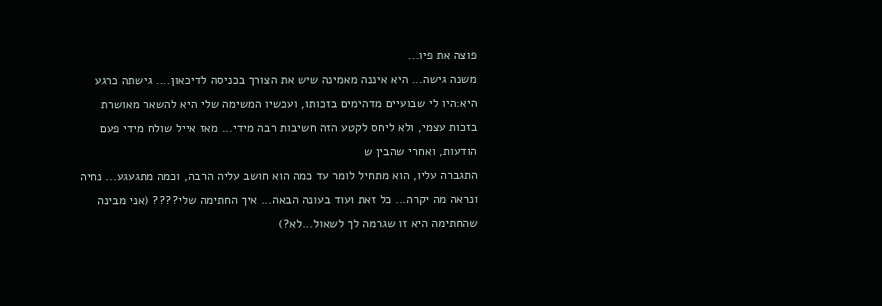פוצה את פיו...
משנה גישה... היא איננה מאמינה שיש את הצורך בכניסה לדיכאון.... גישתה כרגע היא:היו לי שבועיים מדהימים בזכותו, ועכשיו המשימה שלי היא להשאר מאושרת בזכות עצמי, ולא ליחס לקטע הזה חשיבות רבה מידי... מאז אייל שולח מידי פעם הודעות, ואחרי שהבין ש
התגברה עליו, הוא מתחיל לומר עד כמה הוא חושב עליה הרבה, וכמה מתגעגע... נחיה ונראה מה יקרה... כל זאת ועוד בעונה הבאה... איך החתימה שלי???? (אני מבינה שהחתימה היא זו שגרמה לך לשאול...לא?)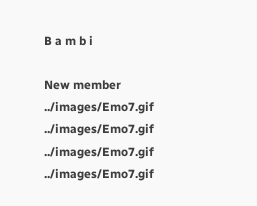B a m b i

New member
../images/Emo7.gif ../images/Emo7.gif ../images/Emo7.gif ../images/Emo7.gif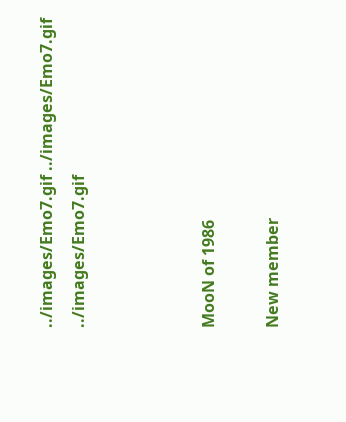../images/Emo7.gif ../images/Emo7.gif ../images/Emo7.gif



MooN of 1986

New member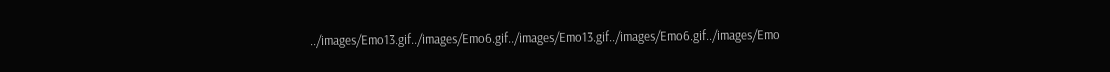../images/Emo13.gif../images/Emo6.gif../images/Emo13.gif../images/Emo6.gif../images/Emo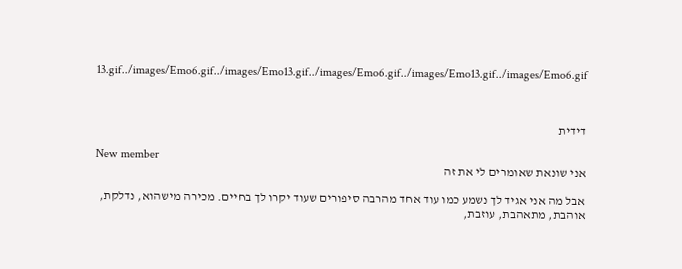13.gif../images/Emo6.gif../images/Emo13.gif../images/Emo6.gif../images/Emo13.gif../images/Emo6.gif



דידית

New member
אני שונאת שאומרים לי את זה

אבל מה אני אגיד לך נשמע כמו עוד אחד מהרבה סיפורים שעוד יקרו לך בחיים. מכירה מישהוא, נדלקת, אוהבת, מתאהבת, עוזבת,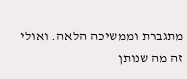מתגברת וממשיכה הלאה. ואולי זה מה שנותן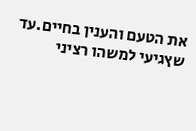את הטעם והענין בחיים.עד שץגיעי למשהו רציני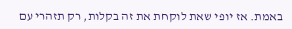באמת. אז יופי שאת לוקחת את זה בקלות, רק תזהרי עם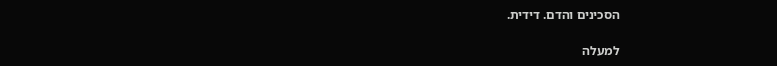הסכינים והדם. דידית.

למעלה